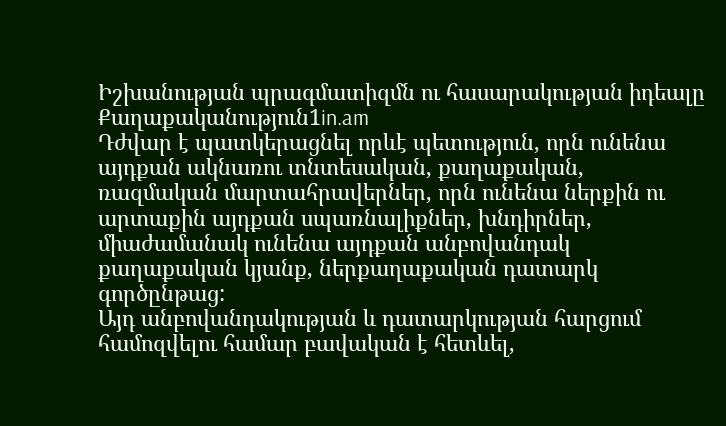Իշխանության պրագմատիզմն ու հասարակության իդեալը
Քաղաքականություն1in.am
Դժվար է պատկերացնել որևէ պետություն, որն ունենա այդքան ակնառու տնտեսական, քաղաքական, ռազմական մարտահրավերներ, որն ունենա ներքին ու արտաքին այդքան սպառնալիքներ, խնդիրներ, միաժամանակ ունենա այդքան անբովանդակ քաղաքական կյանք, ներքաղաքական դատարկ գործընթաց:
Այդ անբովանդակության և դատարկության հարցում համոզվելու համար բավական է հետևել,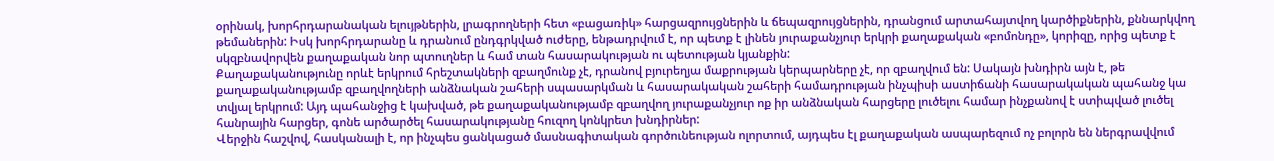օրինակ, խորհրդարանական ելույթներին, լրագրողների հետ «բացառիկ» հարցազրույցներին և ճեպազրույցներին, դրանցում արտահայտվող կարծիքներին, քննարկվող թեմաներին: Իսկ խորհրդարանը և դրանում ընդգրկված ուժերը, ենթադրվում է, որ պետք է լինեն յուրաքանչյուր երկրի քաղաքական «բոմոնդը», կորիզը, որից պետք է սկզբնավորվեն քաղաքական նոր պտուղներ և համ տան հասարակության ու պետության կյանքին:
Քաղաքականությունը որևէ երկրում հրեշտակների զբաղմունք չէ, դրանով բյուրեղյա մաքրության կերպարները չէ, որ զբաղվում են: Սակայն խնդիրն այն է, թե քաղաքականությամբ զբաղվողների անձնական շահերի սպասարկման և հասարակական շահերի համադրության ինչպիսի աստիճանի հասարակական պահանջ կա տվյալ երկրում: Այդ պահանջից է կախված, թե քաղաքականությամբ զբաղվող յուրաքանչյուր ոք իր անձնական հարցերը լուծելու համար ինչքանով է ստիպված լուծել հանրային հարցեր, գոնե արծարծել հասարակությանը հուզող կոնկրետ խնդիրներ:
Վերջին հաշվով, հասկանալի է, որ ինչպես ցանկացած մասնագիտական գործունեության ոլորտում, այդպես էլ քաղաքական ասպարեզում ոչ բոլորն են ներգրավվում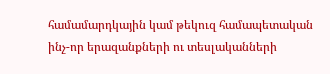համամարդկային կամ թեկուզ համապետական ինչ-որ երազանքների ու տեսլականների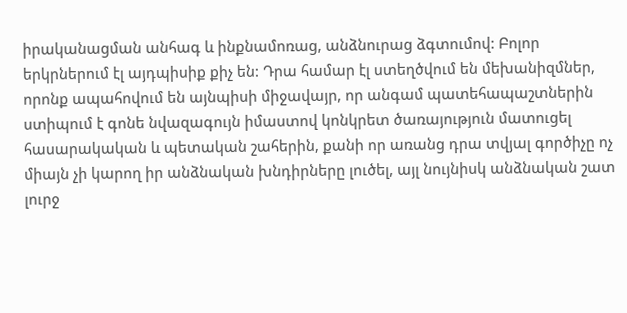իրականացման անհագ և ինքնամոռաց, անձնուրաց ձգտումով: Բոլոր երկրներում էլ այդպիսիք քիչ են: Դրա համար էլ ստեղծվում են մեխանիզմներ, որոնք ապահովում են այնպիսի միջավայր, որ անգամ պատեհապաշտներին ստիպում է գոնե նվազագույն իմաստով կոնկրետ ծառայություն մատուցել հասարակական և պետական շահերին, քանի որ առանց դրա տվյալ գործիչը ոչ միայն չի կարող իր անձնական խնդիրները լուծել, այլ նույնիսկ անձնական շատ լուրջ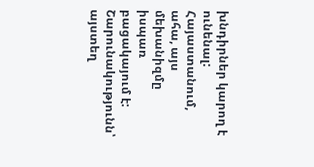խնդիրներ կարող է ունենալ: Հայաստանում, ահա, այս մեխանիզմը իսպառ բացակայում է:
Շարունակությունն՝ այստեղ